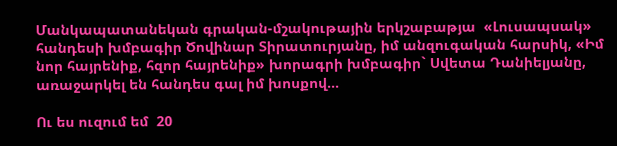Մանկապատանեկան գրական-մշակութային երկշաբաթյա  «Լուսապսակ» հանդեսի խմբագիր Ծովինար Տիրատուրյանը, իմ անզուգական հարսիկ, «Իմ նոր հայրենիք, հզոր հայրենիք» խորագրի խմբագիր` Սվետա Դանիելյանը, առաջարկել են հանդես գալ իմ խոսքով…

Ու ես ուզում եմ  20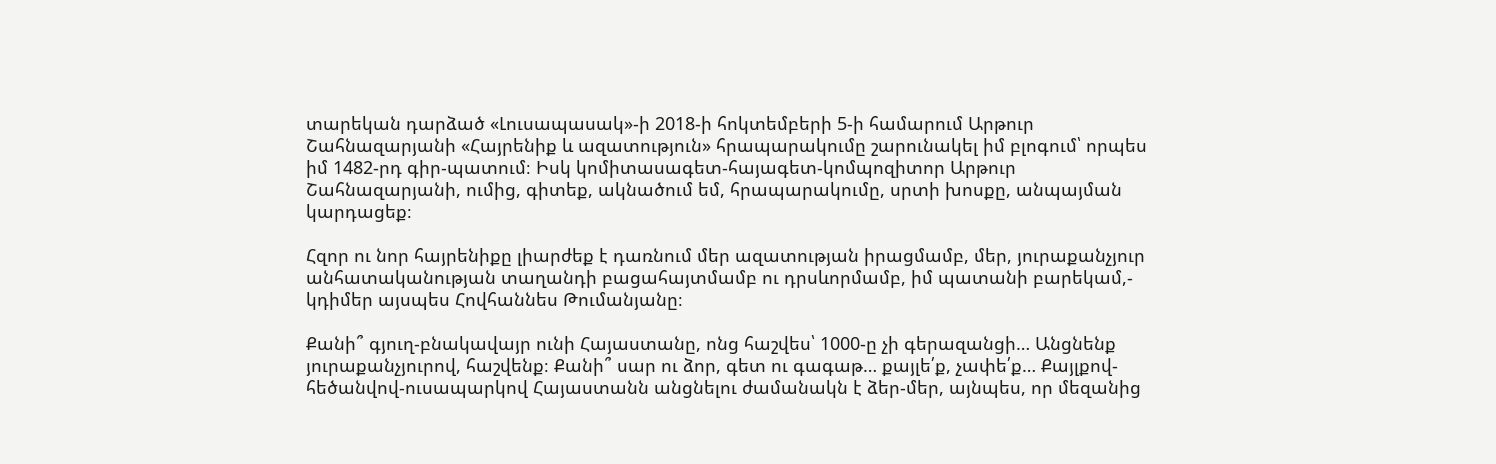տարեկան դարձած «Լուսապասակ»-ի 2018-ի հոկտեմբերի 5-ի համարում Արթուր Շահնազարյանի «Հայրենիք և ազատություն» հրապարակումը շարունակել իմ բլոգում՝ որպես իմ 1482-րդ գիր-պատում։ Իսկ կոմիտասագետ-հայագետ-կոմպոզիտոր Արթուր Շահնազարյանի, ումից, գիտեք, ակնածում եմ, հրապարակումը, սրտի խոսքը, անպայման կարդացեք։

Հզոր ու նոր հայրենիքը լիարժեք է դառնում մեր ազատության իրացմամբ, մեր, յուրաքանչյուր անհատականության տաղանդի բացահայտմամբ ու դրսևորմամբ, իմ պատանի բարեկամ,- կդիմեր այսպես Հովհաննես Թումանյանը։

Քանի՞ գյուղ-բնակավայր ունի Հայաստանը, ոնց հաշվես՝ 1000-ը չի գերազանցի… Անցնենք յուրաքանչյուրով, հաշվենք։ Քանի՞ սար ու ձոր, գետ ու գագաթ… քայլե՛ք, չափե՛ք… Քայլքով-հեծանվով-ուսապարկով Հայաստանն անցնելու ժամանակն է ձեր-մեր, այնպես, որ մեզանից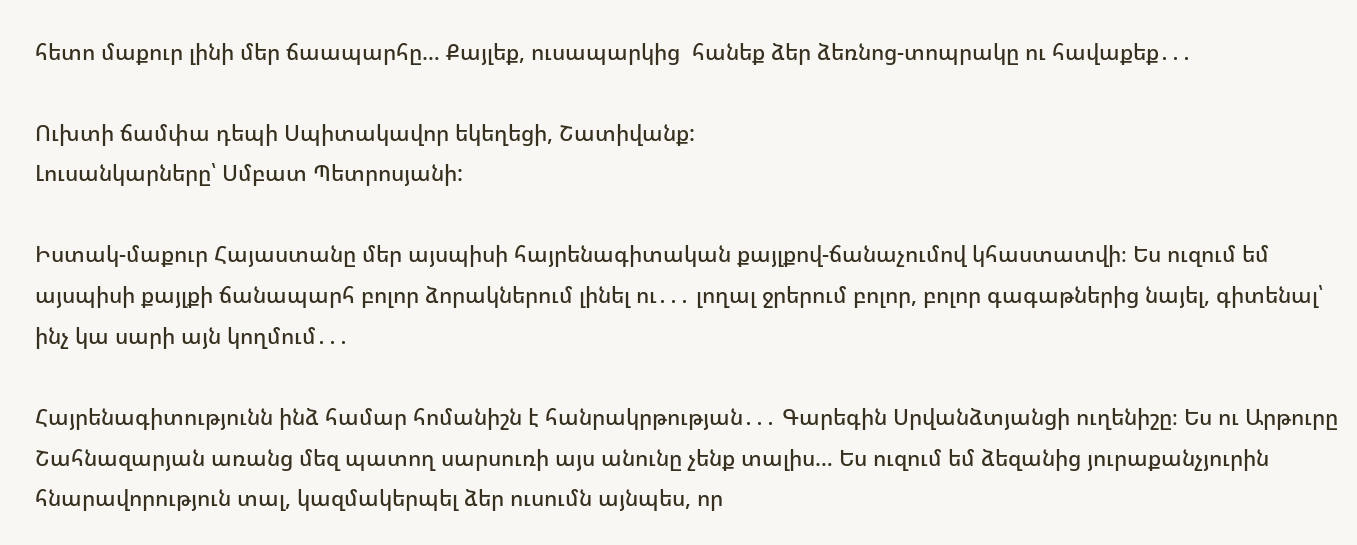հետո մաքուր լինի մեր ճաապարհը… Քայլեք, ուսապարկից  հանեք ձեր ձեռնոց-տոպրակը ու հավաքեք․․․

Ուխտի ճամփա դեպի Սպիտակավոր եկեղեցի, Շատիվանք:
Լուսանկարները՝ Սմբատ Պետրոսյանի:

Իստակ-մաքուր Հայաստանը մեր այսպիսի հայրենագիտական քայլքով-ճանաչումով կհաստատվի։ Ես ուզում եմ այսպիսի քայլքի ճանապարհ բոլոր ձորակներում լինել ու․․․ լողալ ջրերում բոլոր, բոլոր գագաթներից նայել, գիտենալ՝ ինչ կա սարի այն կողմում․․․

Հայրենագիտությունն ինձ համար հոմանիշն է հանրակրթության․․․ Գարեգին Սրվանձտյանցի ուղենիշը։ Ես ու Արթուրը Շահնազարյան առանց մեզ պատող սարսուռի այս անունը չենք տալիս… Ես ուզում եմ ձեզանից յուրաքանչյուրին հնարավորություն տալ, կազմակերպել ձեր ուսումն այնպես, որ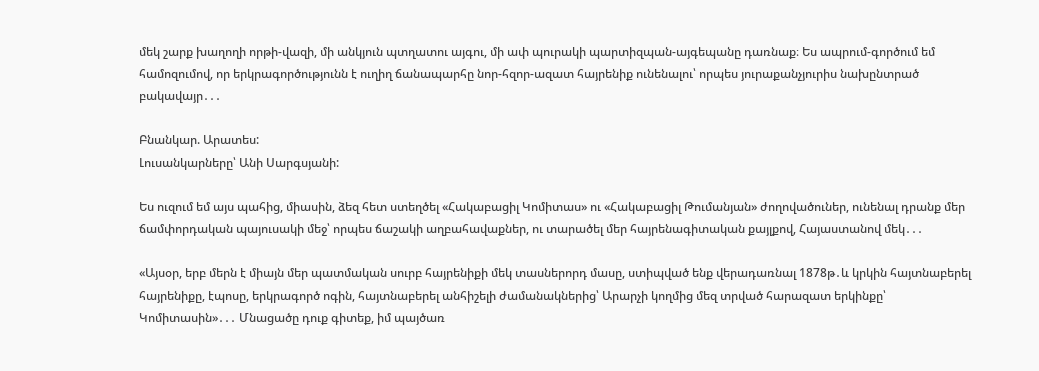մեկ շարք խաղողի որթի-վազի, մի անկյուն պտղատու այգու, մի ափ պուրակի պարտիզպան-այգեպանը դառնաք։ Ես ապրում-գործում եմ համոզումով, որ երկրագործությունն է ուղիղ ճանապարհը նոր-հզոր-ազատ հայրենիք ունենալու՝ որպես յուրաքանչյուրիս նախընտրած բակավայր․․․

Բնանկար. Արատես:
Լուսանկարները՝ Անի Սարգսյանի:

Ես ուզում եմ այս պահից, միասին, ձեզ հետ ստեղծել «Հակաբացիլ Կոմիտաս» ու «Հակաբացիլ Թումանյան» ժողովածուներ, ունենալ դրանք մեր ճամփորդական պայուսակի մեջ՝ որպես ճաշակի աղբահավաքներ, ու տարածել մեր հայրենագիտական քայլքով, Հայաստանով մեկ․․․

«Այսօր, երբ մերն է միայն մեր պատմական սուրբ հայրենիքի մեկ տասներորդ մասը, ստիպված ենք վերադառնալ 1878թ․և կրկին հայտնաբերել հայրենիքը, էպոսը, երկրագործ ոգին, հայտնաբերել անհիշելի ժամանակներից՝ Արարչի կողմից մեզ տրված հարազատ երկինքը՝ Կոմիտասին»․․․ Մնացածը դուք գիտեք, իմ պայծառ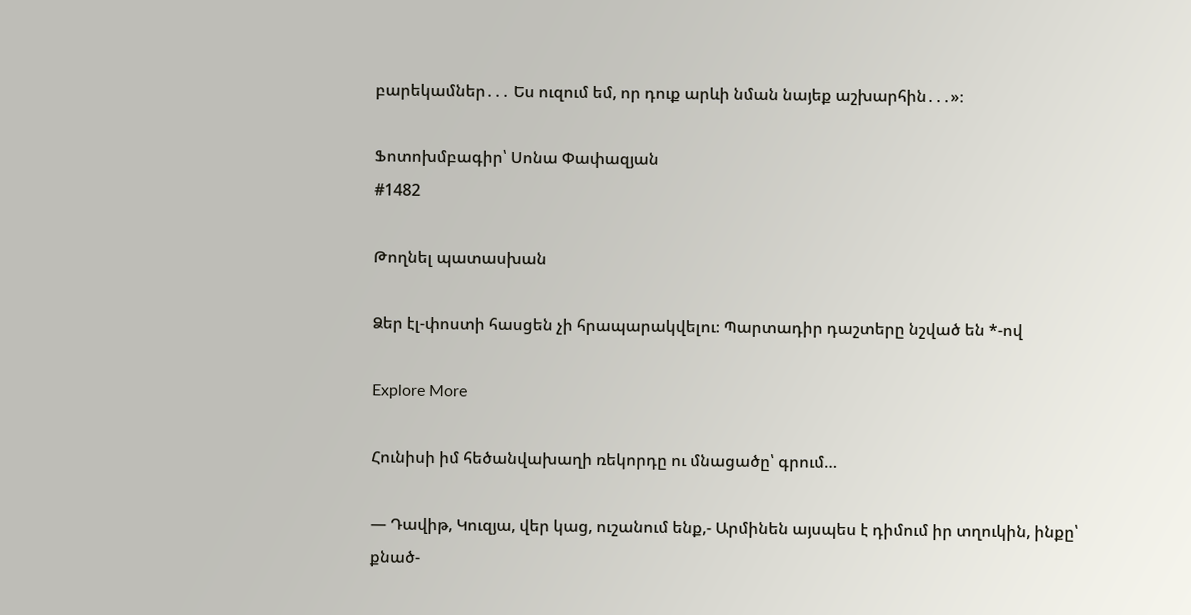բարեկամներ․․․ Ես ուզում եմ, որ դուք արևի նման նայեք աշխարհին․․․»։

Ֆոտոխմբագիր՝ Սոնա Փափազյան
#1482

Թողնել պատասխան

Ձեր էլ-փոստի հասցեն չի հրապարակվելու։ Պարտադիր դաշտերը նշված են *-ով

Explore More

Հունիսի իմ հեծանվախաղի ռեկորդը ու մնացածը՝ գրում…

— Դավիթ, Կուզյա, վեր կաց, ուշանում ենք,- Արմինեն այսպես է դիմում իր տղուկին, ինքը՝ քնած-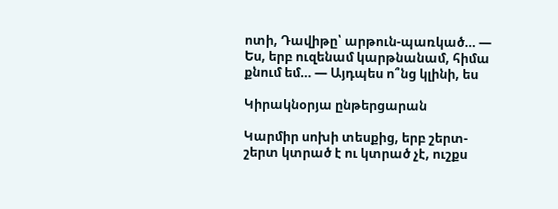ոտի, Դավիթը՝ արթուն-պառկած… — Ես, երբ ուզենամ կարթնանամ, հիմա քնում եմ… — Այդպես ո՞նց կլինի, ես

Կիրակնօրյա ընթերցարան

Կարմիր սոխի տեսքից, երբ շերտ-շերտ կտրած է ու կտրած չէ, ուշքս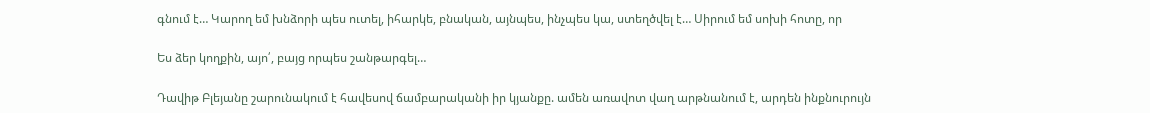գնում է… Կարող եմ խնձորի պես ուտել, իհարկե, բնական, այնպես, ինչպես կա, ստեղծվել է… Սիրում եմ սոխի հոտը, որ

Ես ձեր կողքին, այո՛, բայց որպես շանթարգել…

Դավիթ Բլեյանը շարունակում է հավեսով ճամբարականի իր կյանքը. ամեն առավոտ վաղ արթնանում է, արդեն ինքնուրույն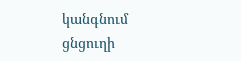կանգնում ցնցուղի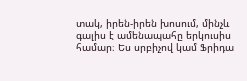տակ, իրեն-իրեն խոսում, մինչև գալիս է ամենապահը երկուսիս համար։ Ես սրբիչով կամ Ֆրիդա